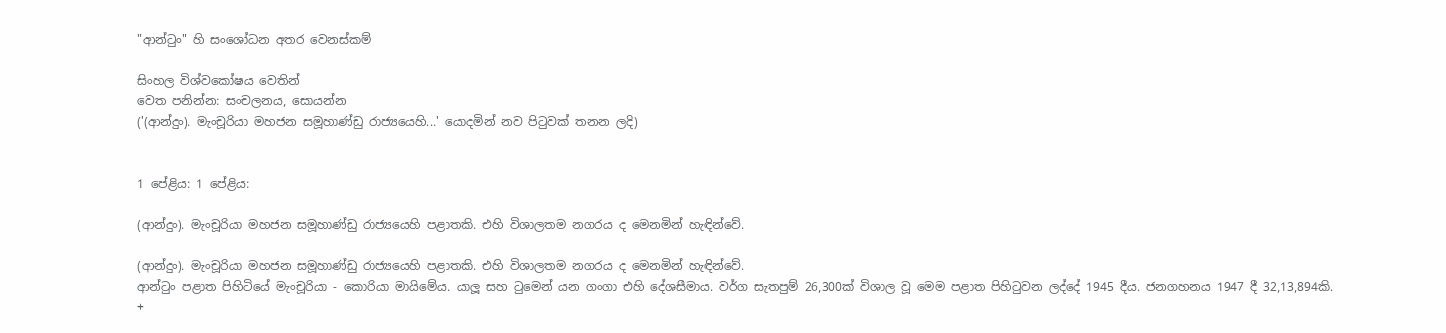"ආන්ටුං" හි සංශෝධන අතර වෙනස්කම්

සිංහල විශ්වකෝෂය වෙතින්
වෙත පනින්න: සංචලනය, සොයන්න
('(ආන්දුං). මැංචූරියා මහජන සමූහාණ්ඩු රාජ්‍යයෙහි...' යොදමින් නව පිටුවක් තනන ලදි)


1 පේළිය: 1 පේළිය:

(ආන්දුං). මැංචූරියා මහජන සමූහාණ්ඩු රාජ්‍යයෙහි පළාතකි. එහි විශාලතම නගරය ද මෙනමින් හැඳින්වේ.

(ආන්දුං). මැංචූරියා මහජන සමූහාණ්ඩු රාජ්‍යයෙහි පළාතකි. එහි විශාලතම නගරය ද මෙනමින් හැඳින්වේ.
ආන්ටුං පළාත පිහිටියේ මැංචූරියා - කොරියා මායිමේය. යාලූ සහ ටුමෙන් යන ගංගා එහි දේශසීමාය. වර්ග සැතපුම් 26,300ක් විශාල වූ මෙම පළාත පිහිටුවන ලද්දේ 1945 දීය. ජනගහනය 1947 දී 32,13,894කි.
+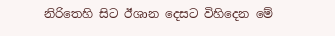නිරිතෙහි සිට ඊශාන දෙසට විහිදෙන මේ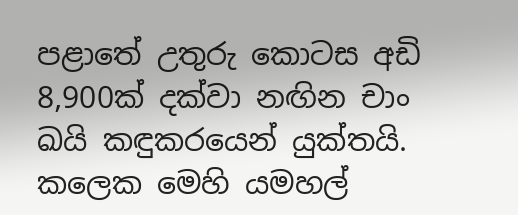පළාතේ උතුරු කොටස අඩි 8,900ක් දක්වා නඟින චාං ඛයි කඳුකරයෙන් යුක්තයි. කලෙක මෙහි යමහල්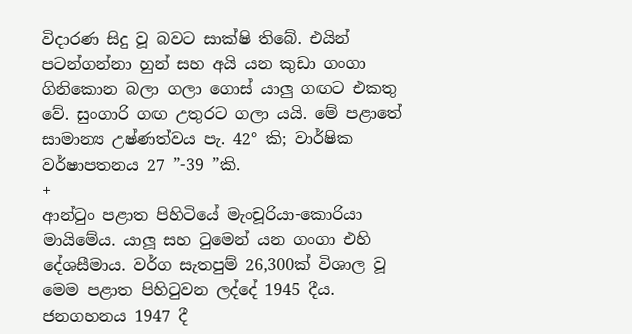විදාරණ සිදු වූ බවට සාක්ෂි තිබේ. එයින් පටන්ගන්නා හුන් සහ අයි යන කුඩා ගංගා ගිනිකොන බලා ගලා ගොස් යාලු ගඟට එකතු වේ. සුංගාරි ගඟ උතුරට ගලා යයි. මේ පළාතේ සාමාන්‍ය උෂ්ණත්වය පැ. 42° කි; වාර්ෂික වර්ෂාපතනය 27 ”-39 ”කි.
+
ආන්ටුං පළාත පිහිටියේ මැංචූරියා-කොරියා මායිමේය. යාලූ සහ ටුමෙන් යන ගංගා එහි දේශසීමාය. වර්ග සැතපුම් 26,300ක් විශාල වූ මෙම පළාත පිහිටුවන ලද්දේ 1945 දීය. ජනගහනය 1947 දී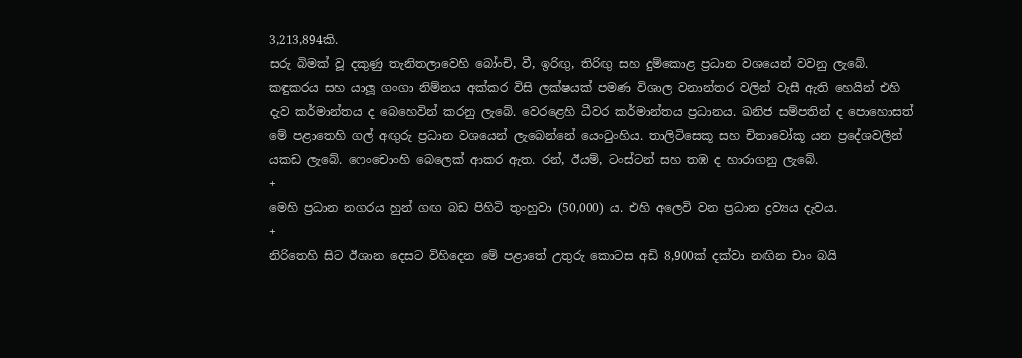3,213,894කි.
සරු බිමක් වූ දකුණු තැනිතලාවෙහි බෝංචි, වී, ඉරිඟු, තිරිඟු සහ දුම්කොළ ප්‍රධාන වශයෙන් වවනු ලැබේ. කඳුකරය සහ යාලූ ගංගා නිම්නය අක්කර විසි ලක්ෂයක් පමණ විශාල වනාන්තර වලින් වැසී ඇති හෙයින් එහි දැව කර්මාන්තය ද බෙහෙවින් කරනු ලැබේ. වෙරළෙහි ධීවර කර්මාන්තය ප්‍රධානය. ඛනිජ සම්පතින් ද පොහොසත් මේ පළාතෙහි ගල් අඟුරු ප්‍රධාන වශයෙන් ලැබෙන්නේ ය‍ෙංටුංහිය. තාලිටිසෙකූ සහ චිතාවෝකූ යන ප්‍රදේශවලින් යකඩ ලැබේ. ෆෙංචොංහි බෙලෙක් ආකර ඇත. රන්, ඊයම්, ටංස්ටන් සහ තඹ ද හාරාගනු ලැබේ.
+
මෙහි ප්‍රධාන නගරය හුන් ගඟ බඩ පිහිටි තුංහුවා (50,000) ය. එහි අලෙවි වන ප්‍රධාන ද්‍රව්‍යය දැවය.
+
නිරිතෙහි සිට ඊශාන දෙසට විහිදෙන මේ පළාතේ උතුරු කොටස අඩි 8,900ක් දක්වා නඟින චාං බයි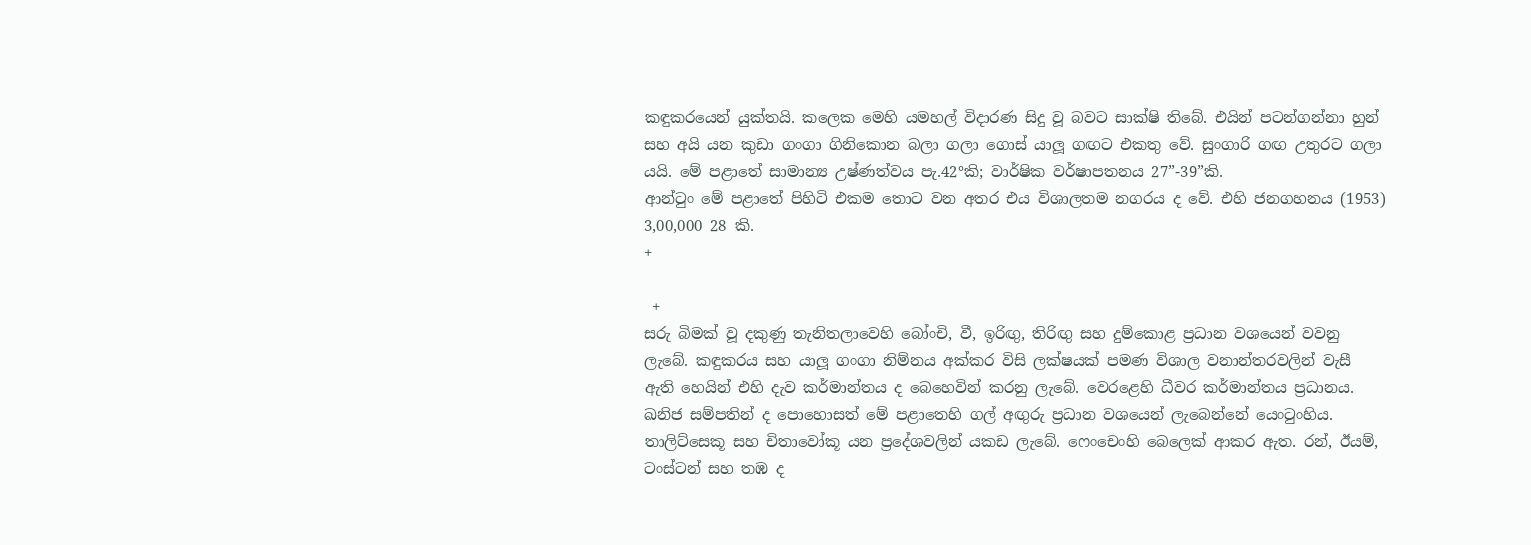කඳුකරයෙන් යුක්තයි. කලෙක මෙහි යමහල් විදාරණ සිදු වූ බවට සාක්ෂි තිබේ. එයින් පටන්ගන්නා හුන් සහ අයි යන කුඩා ගංගා ගිනිකොන බලා ගලා ගොස් යාලූ ගඟට එකතු වේ. සුංගාරි ගඟ උතුරට ගලා යයි. මේ පළාතේ සාමාන්‍ය උෂ්ණත්වය පැ.42°කි; වාර්ෂික වර්ෂාපතනය 27”-39”කි.
ආන්ටුං මේ පළාතේ පිහිටි එකම තොට වන අතර එය විශාලතම නගරය ද වේ. එහි ජනගහනය (1953) 3,00,000 28 කි.
+

 +
සරු බිමක් වූ දකුණු තැනිතලාවෙහි බෝංචි, වී, ඉරිඟු, තිරිඟු සහ දුම්කොළ ප්‍රධාන වශයෙන් වවනු ලැබේ. කඳුකරය සහ යාලූ ගංගා නිම්නය අක්කර විසි ලක්ෂයක් පමණ විශාල වනාන්තරවලින් වැසී ඇති හෙයින් එහි දැව කර්මාන්තය ද බෙහෙවින් කරනු ලැබේ. වෙරළෙහි ධීවර කර්මාන්තය ප්‍රධානය. ඛනිජ සම්පතින් ද පොහොසත් මේ පළාතෙහි ගල් අඟුරු ප්‍රධාන වශයෙන් ලැබෙන්නේ ය‍ෙංටුංහිය. තාලිට්සෙකූ සහ චිතාවෝකූ යන ප්‍රදේශවලින් යකඩ ලැබේ. ෆෙංචෙංහි බෙලෙක් ආකර ඇත. රන්, ඊයම්, ටංස්ටන් සහ තඹ ද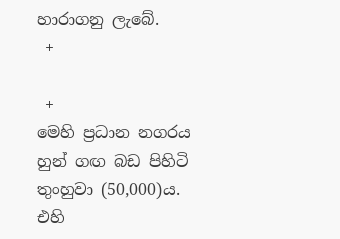හාරාගනු ලැබේ.
 +

 +
මෙහි ප්‍රධාන නගරය හුන් ගඟ බඩ පිහිටි තුංහුවා (50,000)ය. එහි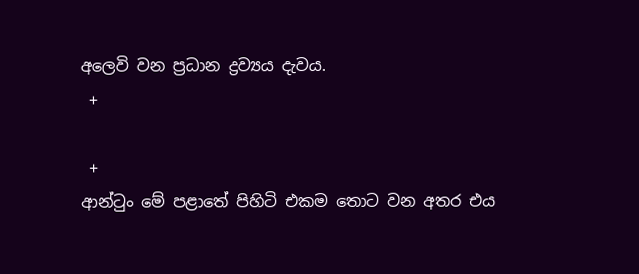අලෙවි වන ප්‍රධාන ද්‍රව්‍යය දැවය.
 +

 +
ආන්ටුං මේ පළාතේ පිහිටි එකම තොට වන අතර එය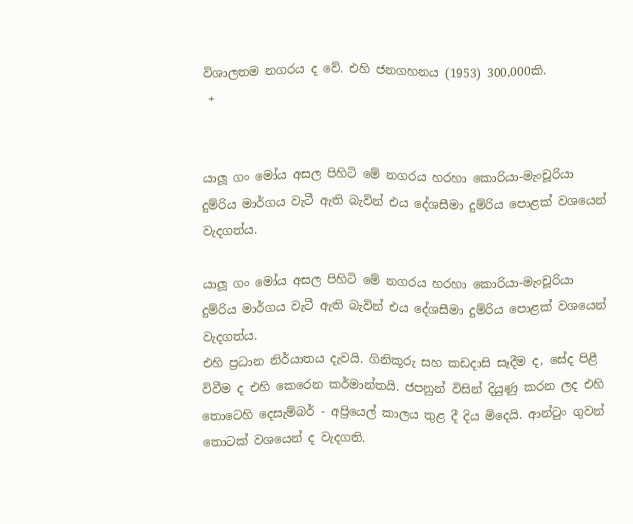විශාලතම නගරය ද වේ. එහි ජනගහනය (1953) 300,000කි.
 +


යාලූ ගං මෝය අසල පිහිටි මේ නගරය හරහා කොරියා-මැංචූරියා දුම්රිය මාර්ගය වැටී ඇති බැවින් එය දේශසීමා දුම්රිය පොළක් වශයෙන් වැදගත්ය.

යාලූ ගං මෝය අසල පිහිටි මේ නගරය හරහා කොරියා-මැංචූරියා දුම්රිය මාර්ගය වැටී ඇති බැවින් එය දේශසීමා දුම්රිය පොළක් වශයෙන් වැදගත්ය.
එහි ප්‍රධාන නිර්යාතය දැවයි. ගිනිකූරු සහ කඩදාසි සෑදීම ද, සේද පිළී විවීම ද එහි කෙරෙන කර්මාන්තයි. ජපනුන් විසින් දියුණු කරන ලද එහි තොටෙහි දෙසැම්බර් - අප්‍රියෙල් කාලය තුළ දී දිය මිදෙයි. ආන්ටුං ගුවන් තොටක් වශයෙන් ද වැදගති.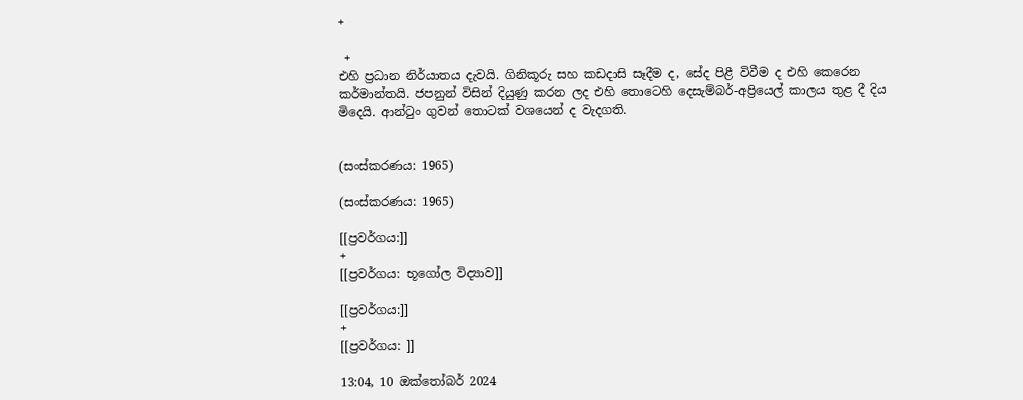+

 +
එහි ප්‍රධාන නිර්යාතය දැවයි. ගිනිකූරු සහ කඩදාසි සෑදීම ද, සේද පිළී විවීම ද එහි කෙරෙන කර්මාන්තයි. ජපනුන් විසින් දියුණු කරන ලද එහි තොටෙහි දෙසැම්බර්-අප්‍රියෙල් කාලය තුළ දී දිය මිදෙයි. ආන්ටුං ගුවන් තොටක් වශයෙන් ද වැදගති.


(සංස්කරණය: 1965)

(සංස්කරණය: 1965)

[[ප්‍රවර්ගය:]]
+
[[ප්‍රවර්ගය: භූගෝල විද්‍යාව]]

[[ප්‍රවර්ගය:]]
+
[[ප්‍රවර්ගය: ]]

13:04, 10 ඔක්තෝබර් 2024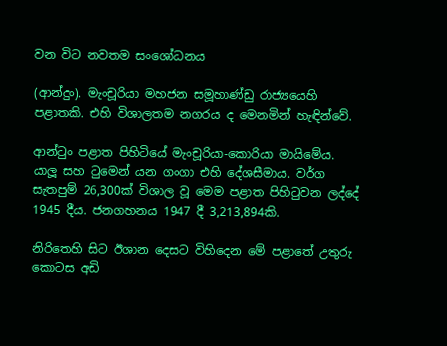වන විට නවතම සංශෝධනය

(ආන්දුං). මැංචූරියා මහජන සමූහාණ්ඩු රාජ්‍යයෙහි පළාතකි. එහි විශාලතම නගරය ද මෙනමින් හැඳින්වේ.

ආන්ටුං පළාත පිහිටියේ මැංචූරියා-කොරියා මායිමේය. යාලූ සහ ටුමෙන් යන ගංගා එහි දේශසීමාය. වර්ග සැතපුම් 26,300ක් විශාල වූ මෙම පළාත පිහිටුවන ලද්දේ 1945 දීය. ජනගහනය 1947 දී 3,213,894කි.

නිරිතෙහි සිට ඊශාන දෙසට විහිදෙන මේ පළාතේ උතුරු කොටස අඩි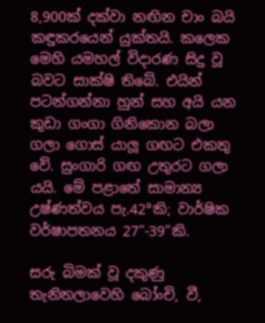8,900ක් දක්වා නඟින චාං බයි කඳුකරයෙන් යුක්තයි. කලෙක මෙහි යමහල් විදාරණ සිදු වූ බවට සාක්ෂි තිබේ. එයින් පටන්ගන්නා හුන් සහ අයි යන කුඩා ගංගා ගිනිකොන බලා ගලා ගොස් යාලූ ගඟට එකතු වේ. සුංගාරි ගඟ උතුරට ගලා යයි. මේ පළාතේ සාමාන්‍ය උෂ්ණත්වය පැ.42°කි; වාර්ෂික වර්ෂාපතනය 27”-39”කි.

සරු බිමක් වූ දකුණු තැනිතලාවෙහි බෝංචි, වී,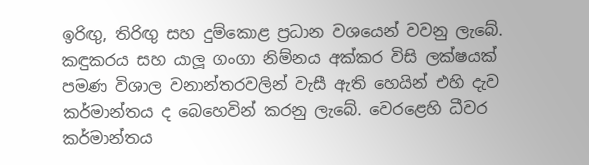ඉරිඟු, තිරිඟු සහ දුම්කොළ ප්‍රධාන වශයෙන් වවනු ලැබේ. කඳුකරය සහ යාලූ ගංගා නිම්නය අක්කර විසි ලක්ෂයක් පමණ විශාල වනාන්තරවලින් වැසී ඇති හෙයින් එහි දැව කර්මාන්තය ද බෙහෙවින් කරනු ලැබේ. වෙරළෙහි ධීවර කර්මාන්තය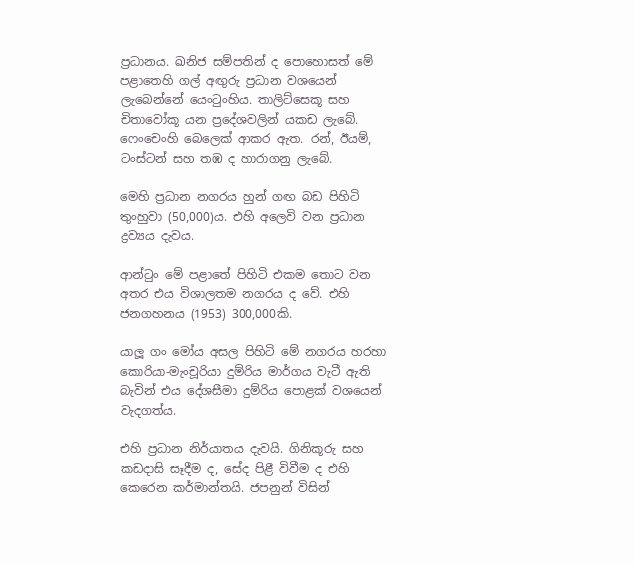ප්‍රධානය. ඛනිජ සම්පතින් ද පොහොසත් මේ පළාතෙහි ගල් අඟුරු ප්‍රධාන වශයෙන් ලැබෙන්නේ ය‍ෙංටුංහිය. තාලිට්සෙකූ සහ චිතාවෝකූ යන ප්‍රදේශවලින් යකඩ ලැබේ. ෆෙංචෙංහි බෙලෙක් ආකර ඇත. රන්, ඊයම්, ටංස්ටන් සහ තඹ ද හාරාගනු ලැබේ.

මෙහි ප්‍රධාන නගරය හුන් ගඟ බඩ පිහිටි තුංහුවා (50,000)ය. එහි අලෙවි වන ප්‍රධාන ද්‍රව්‍යය දැවය.

ආන්ටුං මේ පළාතේ පිහිටි එකම තොට වන අතර එය විශාලතම නගරය ද වේ. එහි ජනගහනය (1953) 300,000කි.

යාලූ ගං මෝය අසල පිහිටි මේ නගරය හරහා කොරියා-මැංචූරියා දුම්රිය මාර්ගය වැටී ඇති බැවින් එය දේශසීමා දුම්රිය පොළක් වශයෙන් වැදගත්ය.

එහි ප්‍රධාන නිර්යාතය දැවයි. ගිනිකූරු සහ කඩදාසි සෑදීම ද, සේද පිළී විවීම ද එහි කෙරෙන කර්මාන්තයි. ජපනුන් විසින්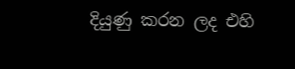දියුණු කරන ලද එහි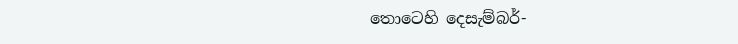තොටෙහි දෙසැම්බර්-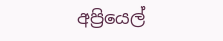අප්‍රියෙල්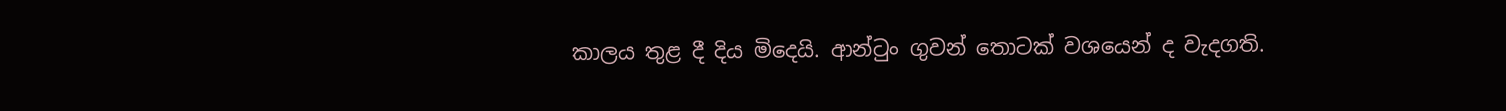කාලය තුළ දී දිය මිදෙයි. ආන්ටුං ගුවන් තොටක් වශයෙන් ද වැදගති.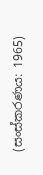(සංස්කරණය: 1965)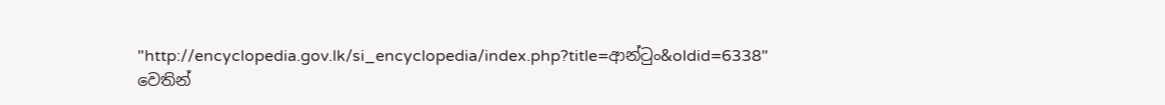"http://encyclopedia.gov.lk/si_encyclopedia/index.php?title=ආන්ටුං&oldid=6338" වෙතින්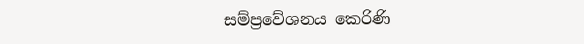සම්ප්‍රවේශනය කෙරිණි